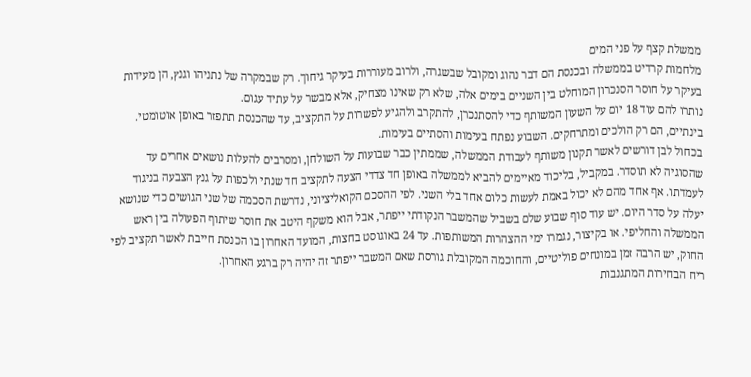ממשלת קצף על פני המים
מלחמות קרדיט בממשלה ובכנסת הם דבר נהוג ומקובל שבשגרה, ולרוב מעוררות בעיקר גיחוך. רק שבמקרה של נתניהו וגנץ, הן מעידות בעיקר על חוסר הסנכרון המוחלט בין השניים בימים אלה, שלא רק שאינו מצחיק, אלא מבשר על עתיד עגום.
נותרו להם עוד 18 יום על השעון המשותף כדי להסתנכרן, להתקרב ולהגיע לפשרות על התקציב, עד שהכנסת תתפזר באופן אוטומטי. בינתיים, הם רק הולכים ומתרחקים. השבוע נפתח בעימות והסתיים בעימות.
בכחול לבן דורשים לאשר תקנון משותף לעבודת הממשלה, שממתין כבר שבועות על השולחן, ומסרבים להעלות נושאים אחרים עד שהסוגיה לא תוסדר. במקביל, בליכוד מאיימים להביא לממשלה באופן חד צדדי הצעה לתקציב חד שנתי ולכפות על גנץ הצבעה בניגוד לעמדתו. אף אחד מהם לא יכול באמת לעשות כלום אחד בלי השני. לפי ההסכם הקואליציוני, נדרשת הסכמה של שני הגושים כדי שנושא יעלה על סדר היום. יש עוד סוף שבוע שלם בשביל שהמשבר הנקודתי ייפתר, אבל הוא משקף היטב את חוסר שיתוף הפעולה בין ראש הממשלה והחליפי. או בקיצור, נגמרו ימי ההצהרות המשותפות. עד 24 באוגוסט בחצות, המועד האחרון בו הכנסת חייבת לאשר תקציב לפי החוק, יש הרבה זמן במונחים פוליטיים, והחוכמה המקובלת גורסת שאם המשבר ייפתר זה יהיה רק ברגע האחרון.
ריח הבחירות המתגנבות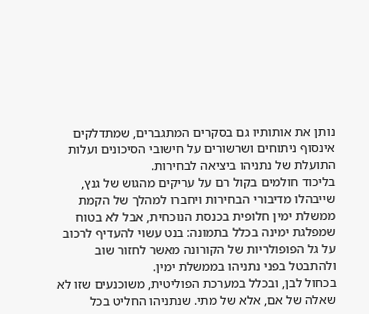נותן את אותותיו גם בסקרים המתגברים, שמתדלקים אינסוף ניתוחים ושרשורים על חישובי הסיכונים ועלות התועלת של נתניהו ביציאה לבחירות.
בליכוד חולמים בקול רם על עריקים מהגוש של גנץ, שייבהלו מדיבורי הבחירות ויחברו למהלך של הקמת ממשלת ימין חלופית בכנסת הנוכחית, אבל לא בטוח שמפלגת ימינה בכלל בתמונה: בנט עשוי להעדיף לרכוב על גל הפופולריות של הקורונה מאשר לחזור שוב ולהתבטל בפני נתניהו בממשלת ימין.
בכחול לבן, ובכלל במערכת הפוליטית, משוכנעים שזו לא שאלה של אם, אלא של מתי. שנתניהו החליט בכל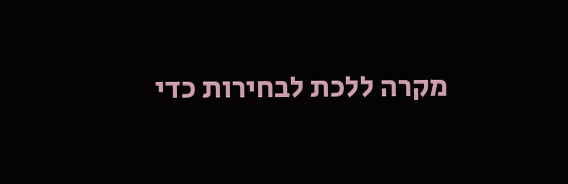מקרה ללכת לבחירות כדי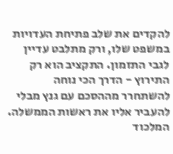להקדים את שלב פתיחת העדויות במשפט שלו, ורק מתלבט עדיין לגבי התזמון. התקציב הוא רק התירוץ - הדרך הכי נוחה להשתחרר מההסכם עם גנץ מבלי להעביר אליו את ראשות הממשלה.
המלכוד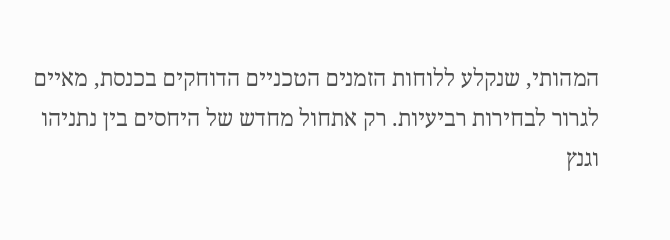המהותי, שנקלע ללוחות הזמנים הטכניים הדוחקים בכנסת, מאיים לגרור לבחירות רביעיות. רק אתחול מחדש של היחסים בין נתניהו וגנץ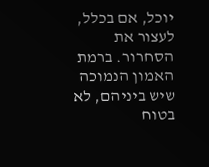יוכל, אם בכלל, לעצור את הסחרור. ברמת האמון הנמוכה שיש ביניהם, לא בטוח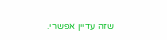שזה עדיין אפשרי.